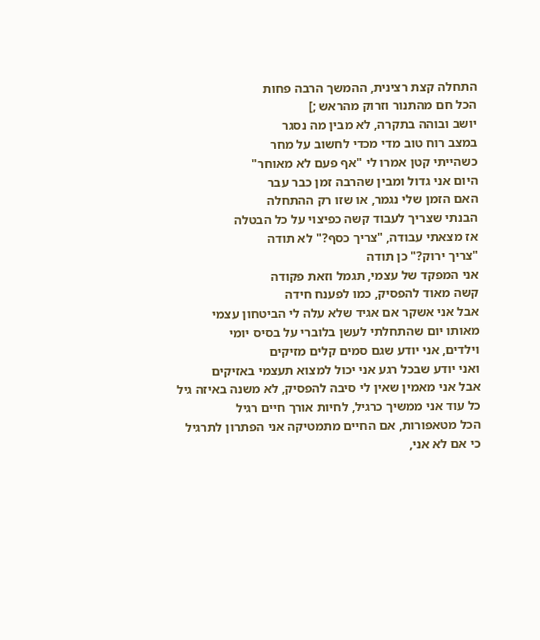התחלה קצת רצינית, ההמשך הרבה פחות
הכל חם מהתנור וזרוק מהראש ;]
יושב ובוהה בתקרה, לא מבין מה נסגר
במצב רוח טוב מדי מכדי לחשוב על מחר
כשהייתי קטן אמרו לי "אף פעם לא מאוחר"
היום אני גדול ומבין שהרבה זמן כבר עבר
האם הזמן שלי נגמר, או שזו רק ההתחלה
הבנתי שצריך לעבוד קשה כפיצוי על כל הבטלה
אז מצאתי עבודה, "צריך כסף?" לא תודה
"צריך ירוק?" כן תודה
אני המפקד של עצמי, תגמל וזאת פקודה
קשה מאוד להפסיק, כמו לפענח חידה
אבל אני אשקר אם אגיד שלא עלה לי הביטחון עצמי
מאותו יום שהתחלתי לעשן בלוברי על בסיס יומי
וילדים, אני יודע שגם סמים קלים מזיקים
ואני יודע שבכל רגע אני יכול למצוא תעצמי באזיקים
אבל אני מאמין שאין לי סיבה להפסיק, לא משנה באיזה גיל
כל עוד אני ממשיך כרגיל, לחיות אורך חיים רגיל
הכל מטאפורות, אם החיים מתמטיקה אני הפתרון לתרגיל
כי אם לא אני,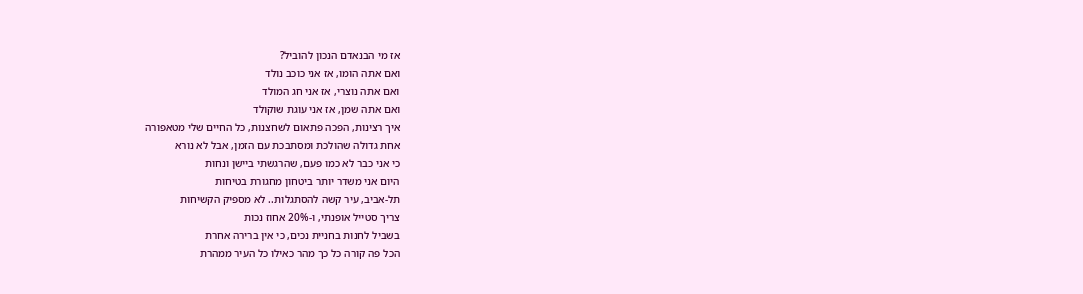אז מי הבנאדם הנכון להוביל?
ואם אתה הומו, אז אני כוכב נולד
ואם אתה נוצרי, אז אני חג המולד
ואם אתה שמן, אז אני עוגת שוקולד
איך רצינות, הפכה פתאום לשחצנות, כל החיים שלי מטאפורה
אחת גדולה שהולכת ומסתבכת עם הזמן, אבל לא נורא
כי אני כבר לא כמו פעם, שהרגשתי ביישן ונחות
היום אני משדר יותר ביטחון מחגורת בטיחות
תל-אביב, עיר קשה להסתגלות.. לא מספיק הקשיחות
צריך סטייל אופנתי, ו-20% אחוז נכות
בשביל לחנות בחניית נכים, כי אין ברירה אחרת
הכל פה קורה כל כך מהר כאילו כל העיר ממהרת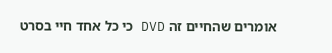אומרים שהחיים זה DVD כי כל אחד חיי בסרט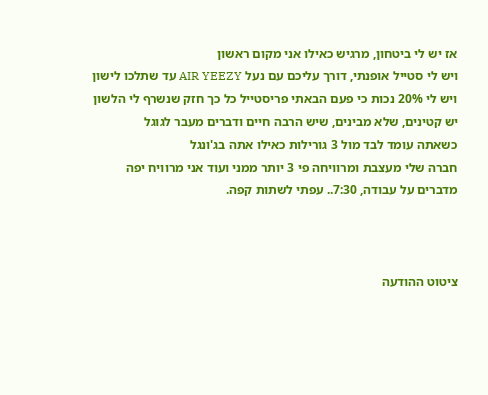אז יש לי ביטחון, מרגיש כאילו אני מקום ראשון
ויש לי סטייל אופנתי, דורך עליכם עם נעל AIR YEEZY עד שתלכו לישון
ויש לי 20% נכות כי פעם הבאתי פריסטייל כל כך חזק שנשרף לי הלשון
יש קטינים, שלא מבינים, שיש הרבה חיים ודברים מעבר לגוגל
כשאתה עומד לבד מול 3 גורילות כאילו אתה בג'ונגל
חברה שלי מעצבת ומרוויחה פי 3 יותר ממני ועוד אני מרוויח יפה
מדברים על עבודה, 7:30.. עפתי לשתות קפה.



ציטוט ההודעה